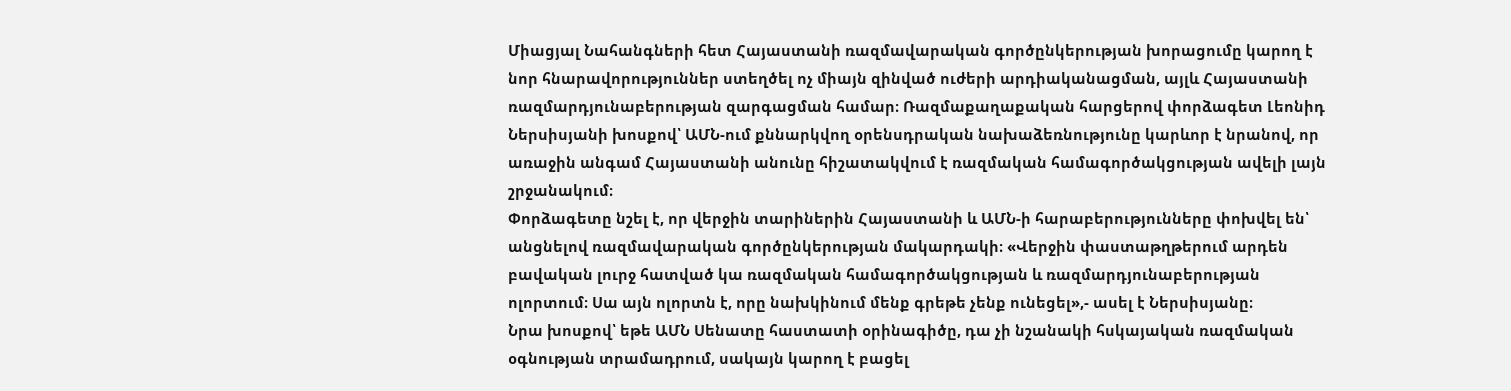Միացյալ Նահանգների հետ Հայաստանի ռազմավարական գործընկերության խորացումը կարող է նոր հնարավորություններ ստեղծել ոչ միայն զինված ուժերի արդիականացման, այլև Հայաստանի ռազմարդյունաբերության զարգացման համար։ Ռազմաքաղաքական հարցերով փորձագետ Լեոնիդ Ներսիսյանի խոսքով՝ ԱՄՆ-ում քննարկվող օրենսդրական նախաձեռնությունը կարևոր է նրանով, որ առաջին անգամ Հայաստանի անունը հիշատակվում է ռազմական համագործակցության ավելի լայն շրջանակում։
Փորձագետը նշել է, որ վերջին տարիներին Հայաստանի և ԱՄՆ-ի հարաբերությունները փոխվել են՝ անցնելով ռազմավարական գործընկերության մակարդակի։ «Վերջին փաստաթղթերում արդեն բավական լուրջ հատված կա ռազմական համագործակցության և ռազմարդյունաբերության ոլորտում։ Սա այն ոլորտն է, որը նախկինում մենք գրեթե չենք ունեցել»,- ասել է Ներսիսյանը։
Նրա խոսքով՝ եթե ԱՄՆ Սենատը հաստատի օրինագիծը, դա չի նշանակի հսկայական ռազմական օգնության տրամադրում, սակայն կարող է բացել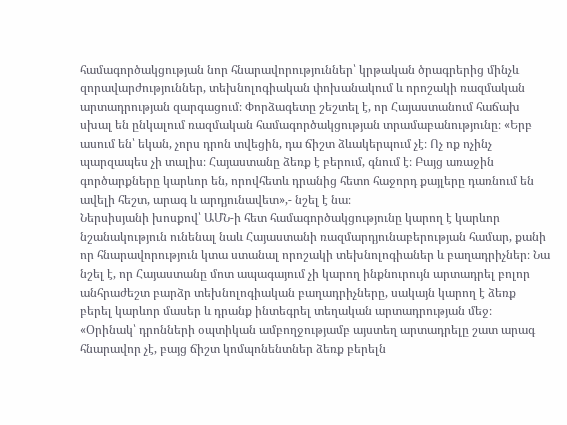համագործակցության նոր հնարավորություններ՝ կրթական ծրագրերից մինչև զորավարժություններ, տեխնոլոգիական փոխանակում և որոշակի ռազմական արտադրության զարգացում։ Փորձագետը շեշտել է, որ Հայաստանում հաճախ սխալ են ընկալում ռազմական համագործակցության տրամաբանությունը։ «Երբ ասում են՝ եկան, չորս դրոն տվեցին, դա ճիշտ ձևակերպում չէ։ Ոչ ոք ոչինչ պարզապես չի տալիս։ Հայաստանը ձեռք է բերում, գնում է։ Բայց առաջին գործարքները կարևոր են, որովհետև դրանից հետո հաջորդ քայլերը դառնում են ավելի հեշտ, արագ և արդյունավետ»,- նշել է նա։
Ներսիսյանի խոսքով՝ ԱՄՆ-ի հետ համագործակցությունը կարող է կարևոր նշանակություն ունենալ նաև Հայաստանի ռազմարդյունաբերության համար, քանի որ հնարավորություն կտա ստանալ որոշակի տեխնոլոգիաներ և բաղադրիչներ։ Նա նշել է, որ Հայաստանը մոտ ապագայում չի կարող ինքնուրույն արտադրել բոլոր անհրաժեշտ բարձր տեխնոլոգիական բաղադրիչները, սակայն կարող է ձեռք բերել կարևոր մասեր և դրանք ինտեգրել տեղական արտադրության մեջ։ «Օրինակ՝ դրոնների օպտիկան ամբողջությամբ այստեղ արտադրելը շատ արագ հնարավոր չէ, բայց ճիշտ կոմպոնենտներ ձեռք բերելն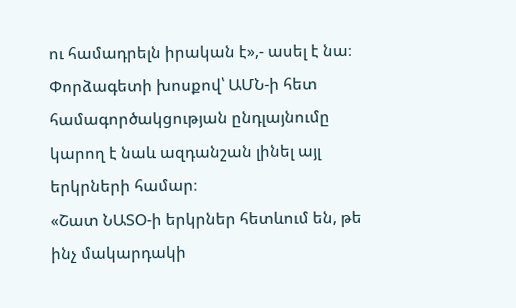ու համադրելն իրական է»,- ասել է նա։ Փորձագետի խոսքով՝ ԱՄՆ-ի հետ համագործակցության ընդլայնումը կարող է նաև ազդանշան լինել այլ երկրների համար։
«Շատ ՆԱՏՕ-ի երկրներ հետևում են, թե ինչ մակարդակի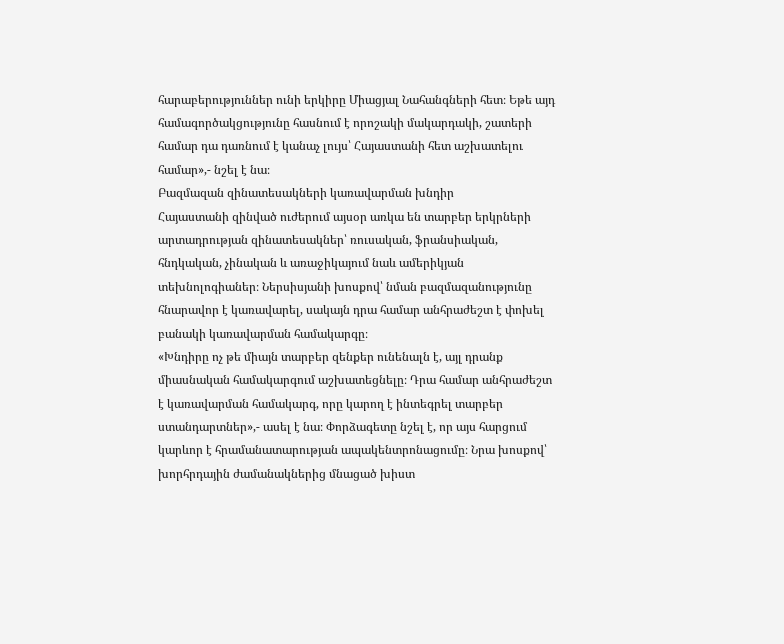հարաբերություններ ունի երկիրը Միացյալ Նահանգների հետ։ Եթե այդ համագործակցությունը հասնում է որոշակի մակարդակի, շատերի համար դա դառնում է կանաչ լույս՝ Հայաստանի հետ աշխատելու համար»,- նշել է նա։
Բազմազան զինատեսակների կառավարման խնդիր
Հայաստանի զինված ուժերում այսօր առկա են տարբեր երկրների արտադրության զինատեսակներ՝ ռուսական, ֆրանսիական, հնդկական, չինական և առաջիկայում նաև ամերիկյան տեխնոլոգիաներ։ Ներսիսյանի խոսքով՝ նման բազմազանությունը հնարավոր է կառավարել, սակայն դրա համար անհրաժեշտ է փոխել բանակի կառավարման համակարգը։
«Խնդիրը ոչ թե միայն տարբեր զենքեր ունենալն է, այլ դրանք միասնական համակարգում աշխատեցնելը։ Դրա համար անհրաժեշտ է կառավարման համակարգ, որը կարող է ինտեգրել տարբեր ստանդարտներ»,- ասել է նա։ Փորձագետը նշել է, որ այս հարցում կարևոր է հրամանատարության ապակենտրոնացումը։ Նրա խոսքով՝ խորհրդային ժամանակներից մնացած խիստ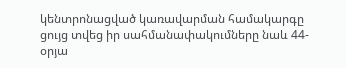կենտրոնացված կառավարման համակարգը ցույց տվեց իր սահմանափակումները նաև 44-օրյա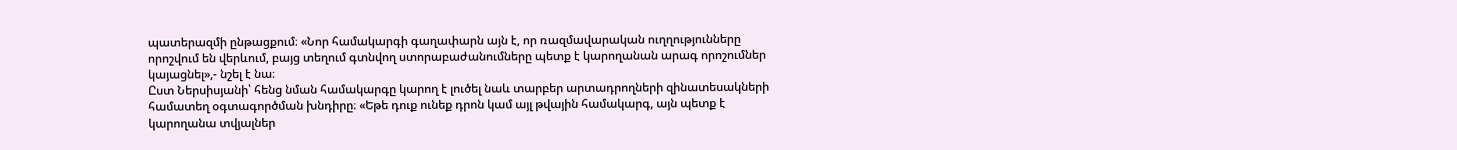պատերազմի ընթացքում։ «Նոր համակարգի գաղափարն այն է, որ ռազմավարական ուղղությունները որոշվում են վերևում, բայց տեղում գտնվող ստորաբաժանումները պետք է կարողանան արագ որոշումներ կայացնել»,- նշել է նա։
Ըստ Ներսիսյանի՝ հենց նման համակարգը կարող է լուծել նաև տարբեր արտադրողների զինատեսակների համատեղ օգտագործման խնդիրը։ «Եթե դուք ունեք դրոն կամ այլ թվային համակարգ, այն պետք է կարողանա տվյալներ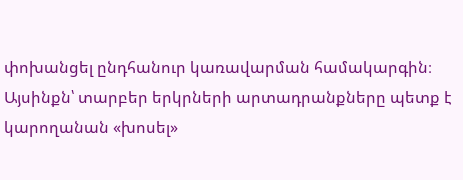փոխանցել ընդհանուր կառավարման համակարգին։ Այսինքն՝ տարբեր երկրների արտադրանքները պետք է կարողանան «խոսել»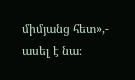միմյանց հետ»,- ասել է նա։